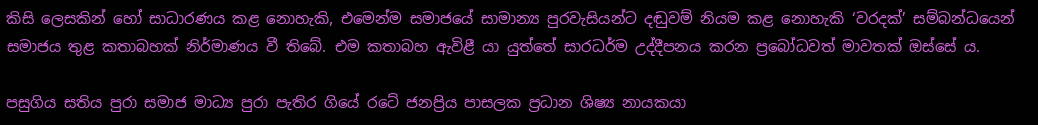කිසි ලෙසකින් හෝ සාධාරණය කළ නොහැකි, එමෙන්ම සමාජයේ සාමාන්‍ය පුරවැසියන්ට දඬුවම් නියම කළ නොහැකි ‘වරදක්’ සම්බන්ධයෙන් සමාජය තුළ කතාබහක් නිර්මාණය වී තිබේ. එම කතාබහ ඇවිළී යා යුත්තේ සාරධර්ම උද්දීපනය කරන ප්‍රබෝධවත් මාවතක් ඔස්සේ ය.

පසුගිය සතිය පුරා සමාජ මාධ්‍ය පුරා පැතිර ගියේ රටේ ජනප්‍රිය පාසලක ප්‍රධාන ශිෂ්‍ය නායකයා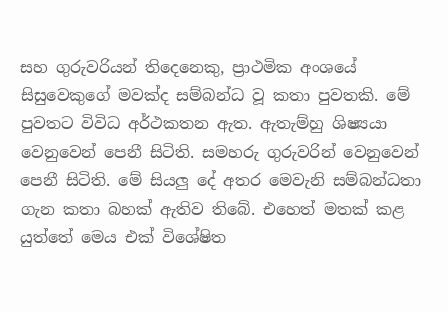සහ ගුරුවරියන් තිදෙනෙකු, ප්‍රාථමික අංශයේ සිසුවෙකුගේ මවක්ද සම්බන්ධ වූ කතා පුවතකි. මේ පුවතට විවිධ අර්ථකතන ඇත. ඇතැම්හු ශිෂ්‍යයා වෙනුවෙන් පෙනී සිටිති. සමහරු ගුරුවරින් වෙනුවෙන් පෙනී සිටිති. මේ සියලු දේ අතර මෙවැනි සම්බන්ධතා ගැන කතා බහක් ඇතිව තිබේ. එහෙත් මතක් කළ යුත්තේ මෙය එක් විශේෂිත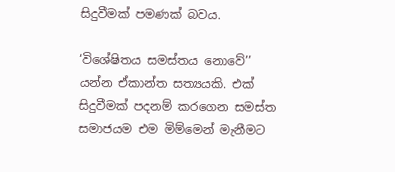සිදුවීමක් පමණක් බවය.

‘විශේෂිතය සමස්තය නොවේ’’ යන්න ඒකාන්ත සත්‍යයකි. එක් සිදුවීමක් පදනම් කරගෙන සමස්ත සමාජයම එම මිම්මෙන් මැනීමට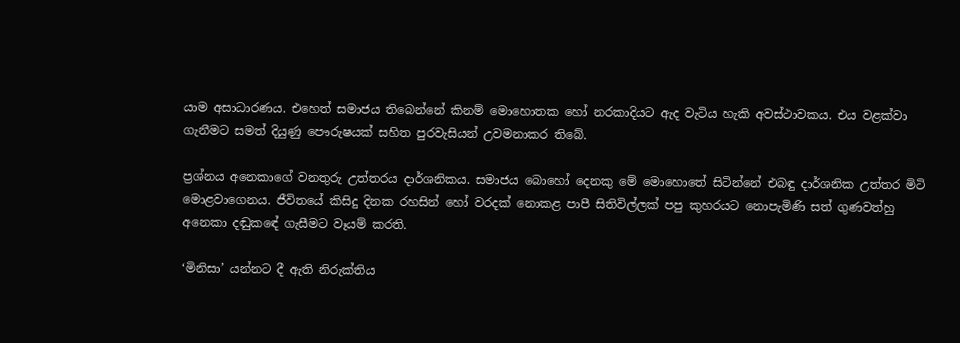යාම අසාධාරණය. එහෙත් සමාජය තිබෙන්නේ කිනම් මොහොතක හෝ නරකාදියට ඇද වැටිය හැකි අවස්ථාවකය. එය වළක්වා ගැනීමට සමත් දියුණු පෞරුෂයක් සහිත පුරවැසියන් උවමනාකර තිබේ.

ප්‍රශ්නය අනෙකාගේ වනතුරු උත්තරය දාර්ශනිකය. සමාජය බොහෝ දෙනකු මේ මොහොතේ සිටින්නේ එබඳු දාර්ශනික උත්තර මිටි මොළවාගෙනය. ජීවිතයේ කිසිදු දිනක රහසින් හෝ වරදක් නොකළ පාපී සිතිවිල්ලක් පපු කුහරයට නොපැමිණි සත් ගුණවත්හු අනෙකා දඬුකඳේ ගැසීමට වෑයම් කරති.

‘මිනිසා’ යන්නට දී ඇති නිරුක්තිය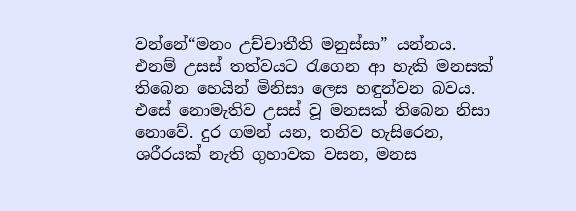වන්නේ“මනං උච්චාතීති මනුස්සා” යන්නය. එනම් උසස් තත්වයට රැගෙන ආ හැකි මනසක් තිබෙන හෙයින් මිනිසා ලෙස හඳුන්වන බවය. එසේ නොමැතිව උසස් වූ මනසක් තිබෙන නිසා නොවේ. දුර ගමන් යන, තනිව හැසිරෙන, ශරීරයක් නැති ගුහාවක වසන, මනස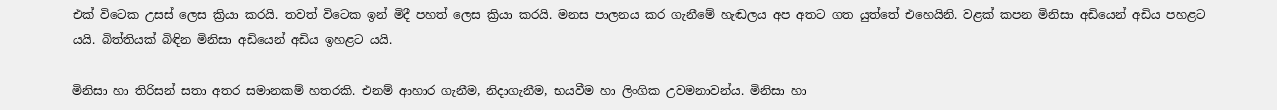එක් විටෙක උසස් ලෙස ක්‍රියා කරයි. තවත් විටෙක ඉන් මිදී පහත් ලෙස ක්‍රියා කරයි. මනස පාලනය කර ගැනීමේ හැඬලය අප අතට ගත යුත්තේ එහෙයිනි. වළක් කපන මිනිසා අඩියෙන් අඩිය පහළට යයි. බිත්තියක් බිඳින මිනිසා අඩියෙන් අඩිය ඉහළට යයි.

මිනිසා හා තිරිසන් සතා අතර සමානකම් හතරකි. එනම් ආහාර ගැනීම, නිදාගැනීම, භයවීම හා ලිංගික උවමනාවන්ය. මිනිසා හා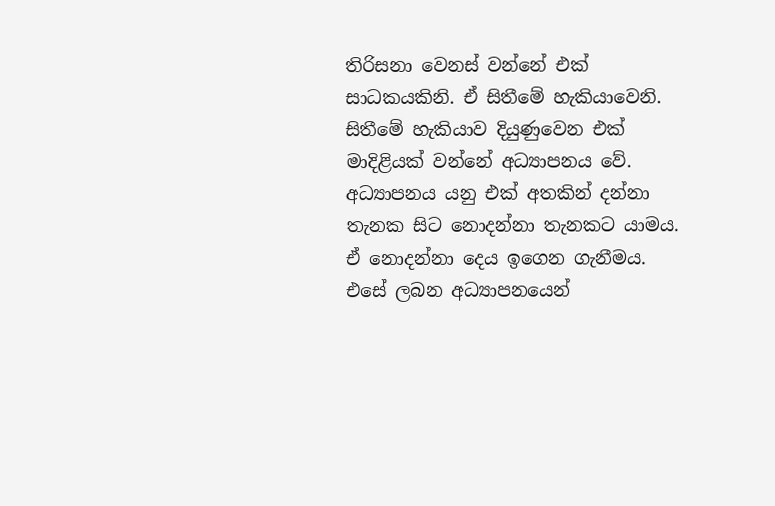තිරිසනා වෙනස් වන්නේ එක් සාධකයකිනි. ඒ සිතීමේ හැකියාවෙනි.
සිතීමේ හැකියාව දියුණුවෙන එක් මාදිළියක් වන්නේ අධ්‍යාපනය වේ. අධ්‍යාපනය යනු එක් අතකින් දන්නා තැනක සිට නොදන්නා තැනකට යාමය. ඒ නොදන්නා දෙය ඉගෙන ගැනීමය. එසේ ලබන අධ්‍යාපනයෙන්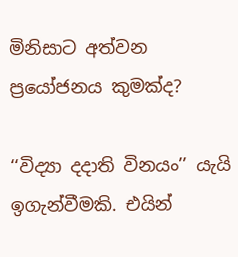මිනිසාට අත්වන ප්‍රයෝජනය කුමක්ද?

‘‘විද්‍යා දදාති විනයං’’ යැයි ඉගැන්වීමකි. එයින්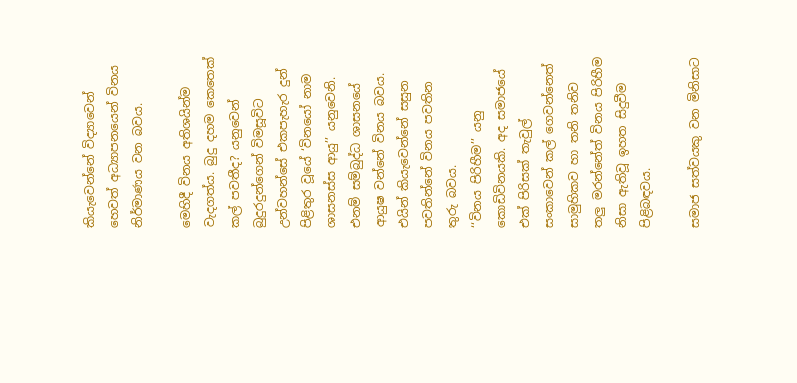කියැවෙන්නේ විද්‍යාවෙන් හෙවත් අධ්‍යාපනයෙන් විනය නිර්මාණය වන බවය.

මෙහිදී විනය අතිශයින්ම වැදගත්ය. බුදු දහම කෙතෙක් කල් පවතීද? යනුවෙන් බුදුරදුන්ගෙන් විමසූවිට උන්වහන්සේ එකපැහැර දුන් පිළිතුර වූයේ ‘විනයෝ නාම ශාසනස්ස ආයු’’ යනුවෙනි. එනම් සම්බුද්ධ ශාසනයේ ආයුෂ වන්නේ විනය බවය. එයින් කියැවෙන්නේ සසුන පවතින්නේ විනය පවතින තුරු බවය.
‘‘විනය පිරිහීම’’ යනු කොඩිවිනයකි. අද සමාජයේ එක් පිරිසක් තැවුල් සංකාවෙන් කල් ගෙවන්නෙත් සාමුහිකව හා තනි තනිව තලු‍ මරන්නේත් විනය පිරිහීම නිසා ඇතිවූ ඉහත සිදුවීම පිළිබඳවය.

සමාජ සත්වයකු වන මිනිසාට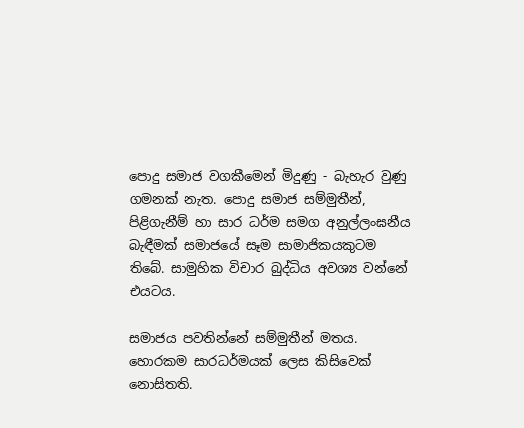පොදු සමාජ වගකීමෙන් මිදුණු - බැහැර වුණු ගමනක් නැත. පොදු සමාජ සම්මුතීන්, පිළිගැනීම් හා සාර ධර්ම සමග අනුල්ලංඝනීය බැඳීමක් සමාජයේ සෑම සාමාජිකයකුටම තිබේ. සාමුහික විචාර බුද්ධිය අවශ්‍ය වන්නේ එයටය.

සමාජය පවතින්නේ සම්මුතීන් මතය. හොරකම සාරධර්මයක් ලෙස කිසිවෙක් නොසිතති.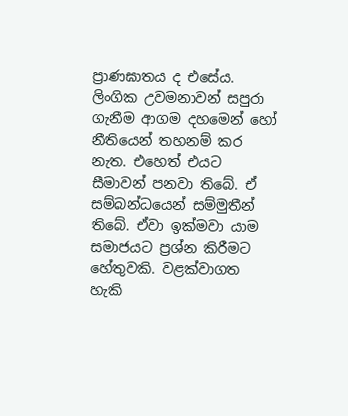ප්‍රාණඝාතය ද එසේය. ලිංගික උවමනාවන් සපුරා ගැනීම ආගම දහමෙන් හෝ නීතියෙන් තහනම් කර නැත. එහෙත් එයට සීමාවන් පනවා තිබේ. ඒ සම්බන්ධයෙන් සම්මුතීන් තිබේ. ඒවා ඉක්මවා යාම සමාජයට ප්‍රශ්න කිරීමට හේතුවකි. වළක්වාගත හැකි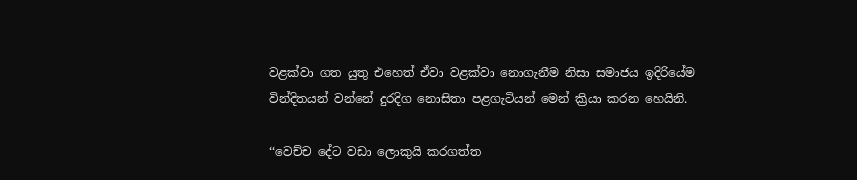වළක්වා ගත යුතු එහෙත් ඒවා වළක්වා නොගැනීම නිසා සමාජය ඉදිරියේම වින්දිතයන් වන්නේ දුරදිග නොසිතා පළගැටියන් මෙන් ක්‍රියා කරන හෙයිනි.

‘‘වෙච්ච දේට වඩා ලොකුයි කරගත්ත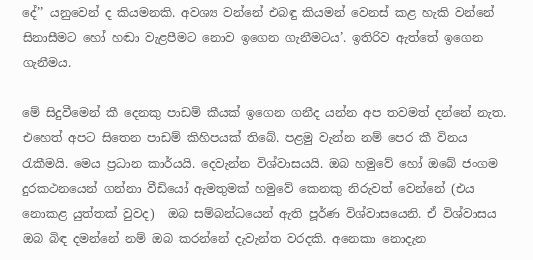දේ’’ යනුවෙන් ද කියමනකි. අවශ්‍ය වන්නේ එබඳු කියමන් වෙනස් කළ හැකි වන්නේ සිනාසීමට හෝ හඬා වැළපීමට නොව ඉගෙන ගැනීමටය’. ඉතිරිව ඇත්තේ ඉගෙන ගැනීමය.

මේ සිදුවීමෙන් කී දෙනකු පාඩම් කීයක් ඉගෙන ගනීද යන්න අප තවමත් දන්නේ නැත. එහෙත් අපට සිතෙන පාඩම් කිහිපයක් තිබේ. පළමු වැන්න නම් පෙර කී විනය රැකීමයි. මෙය ප්‍රධාන කාර්යයි. දෙවැන්න විශ්වාසයයි. ඔබ හමුවේ හෝ ඔබේ ජංගම දුරකථනයෙන් ගන්නා වීඩියෝ ඇමතුමක් හමුවේ කෙනකු නිරුවත් වෙන්නේ (එය නොකළ යුත්තක් වුවද)  ඔබ සම්බන්ධයෙන් ඇති පූර්ණ විශ්වාසයෙනි. ඒ විශ්වාසය ඔබ බිඳ දමන්නේ නම් ඔබ කරන්නේ දැවැන්ත වරදකි. අනෙකා නොදැන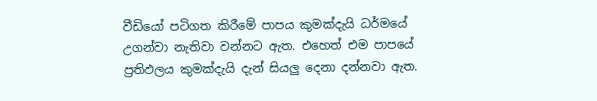වීඩියෝ පටිගත කිරීමේ පාපය කුමක්දැයි ධර්මයේ උගන්වා නැතිවා වන්නට ඇත. එහෙත් එම පාපයේ ප්‍රතිඵලය කුමක්දැයි දැන් සියලු දෙනා දන්නවා ඇත.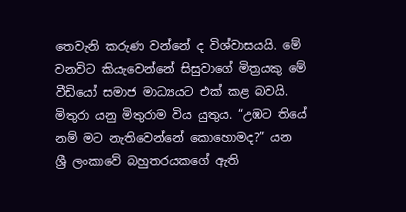තෙවැනි කරුණ වන්නේ ද විශ්වාසයයි. මේ වනවිට කියැවෙන්නේ සිසුවාගේ මිත්‍රයකු මේ වීඩියෝ සමාජ මාධ්‍යයට එක් කළ බවයි. මිතුරා යනු මිතුරාම විය යුතුය. “උඹට තියේ නම් මට නැතිවෙන්නේ කොහොමද?” යන ශ්‍රී ලංකාවේ බහුතරයකගේ ඇති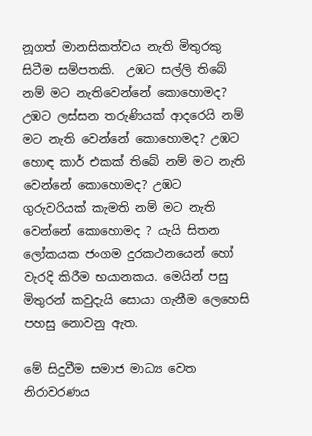නූගත් මානසිකත්වය නැති මිතුරකු සිටීම සම්පතකි.  උඹට සල්ලි තිබේ නම් මට නැතිවෙන්නේ කොහොමද? උඹට ලස්සන තරුණියක් ආදරෙයි නම් මට නැති වෙන්නේ කොහොමද? උඹට හොඳ කාර් එකක් තිබේ නම් මට නැති වෙන්නේ කොහොමද? උඹට ගුරුවරියක් කැමති නම් මට නැති වෙන්නේ කොහොමද ? යැයි සිතන ලෝකයක ජංගම දුරකථනයෙන් හෝ වැරදි කිරීම භයානකය. මෙයින් පසු මිතුරන් කවුදැයි සොයා ගැනීම ලෙහෙසි පහසු නොවනු ඇත.

මේ සිදුවීම සමාජ මාධ්‍ය වෙත නිරාවරණය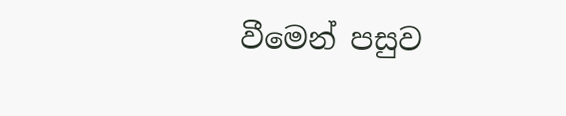වීමෙන් පසුව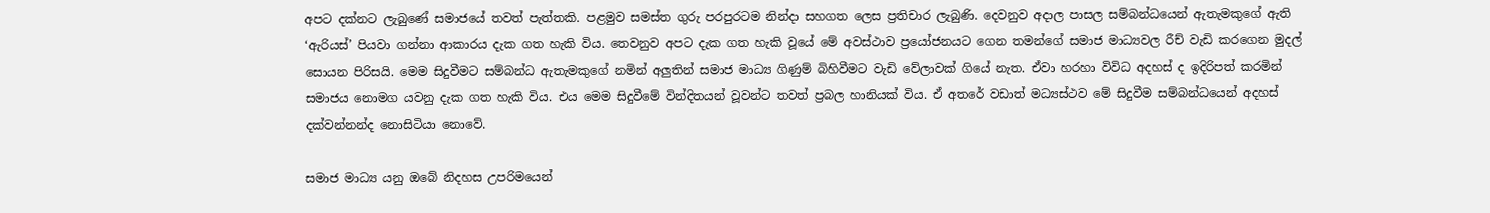අපට දක්නට ලැබුණේ සමාජයේ තවත් පැත්තකි. පළමුව සමස්ත ගුරු පරපුරටම නින්දා සහගත ලෙස ප්‍රතිචාර ලැබුණි. දෙවනුව අදාල පාසල සම්බන්ධයෙන් ඇතැමකුගේ ඇති ‘ඇරියස්’ පියවා ගන්නා ආකාරය දැක ගත හැකි විය. තෙවනුව අපට දැක ගත හැකි වූයේ මේ අවස්ථාව ප්‍රයෝජනයට ගෙන තමන්ගේ සමාජ මාධ්‍යවල රීච් වැඩි කරගෙන මුදල් සොයන පිරිසයි. මෙම සිදුවීමට සම්බන්ධ ඇතැමකුගේ නමින් අලුතින් සමාජ මාධ්‍ය ගිණුම් බිහිවීමට වැඩි වේලාවක් ගියේ නැත. ඒවා හරහා විවිධ අදහස් ද ඉදිරිපත් කරමින් සමාජය නොමග යවනු දැක ගත හැකි විය. එය මෙම සිදුවීමේ වින්දිතයන් වූවන්ට තවත් ප්‍රබල හානියක් විය. ඒ අතරේ වඩාත් මධ්‍යස්ථව මේ සිදුවීම සම්බන්ධයෙන් අදහස් දක්වන්නන්ද නොසිටියා නොවේ.

සමාජ මාධ්‍ය යනු ඔබේ නිදහස උපරිමයෙන්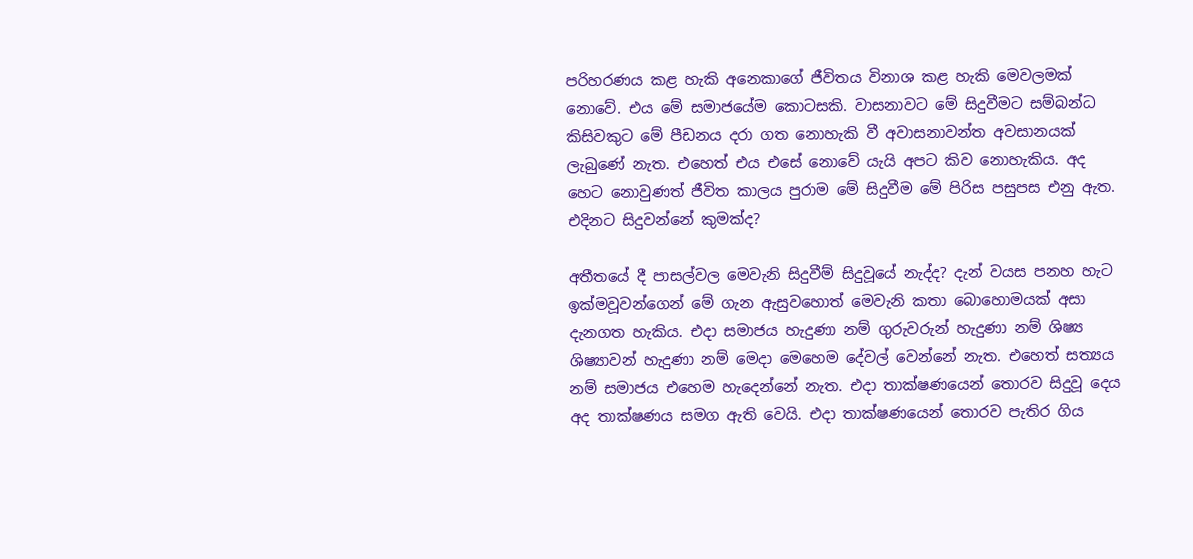පරිහරණය කළ හැකි අනෙකාගේ ජීවිතය විනාශ කළ හැකි මෙවලමක් නොවේ. එය මේ සමාජයේම කොටසකි. වාසනාවට මේ සිදුවීමට සම්බන්ධ කිසිවකුට මේ පීඩනය දරා ගත නොහැකි වී අවාසනාවන්ත අවසානයක් ලැබුණේ නැත. එහෙත් එය එසේ නොවේ යැයි අපට කිව නොහැකිය. අද හෙට නොවුණත් ජීවිත කාලය පුරාම මේ සිදුවීම මේ පිරිස පසුපස එනු ඇත. එදිනට සිදුවන්නේ කුමක්ද?

අතීතයේ දී පාසල්වල මෙවැනි සිදුවීම් සිදුවූයේ නැද්ද? දැන් වයස පනහ හැට ඉක්මවූවන්ගෙන් මේ ගැන ඇසුවහොත් මෙවැනි කතා බොහොමයක් අසා දැනගත හැකිය. එදා සමාජය හැදුණා නම් ගුරුවරුන් හැදුණා නම් ශිෂ්‍ය ශිෂ්‍යාවන් හැදුණා නම් මෙදා මෙහෙම දේවල් වෙන්නේ නැත. එහෙත් සත්‍යය නම් සමාජය එහෙම හැදෙන්නේ නැත. එදා තාක්ෂණයෙන් තොරව සිදුවූ දෙය අද තාක්ෂණය සමග ඇති වෙයි. එදා තාක්ෂණයෙන් තොරව පැතිර ගිය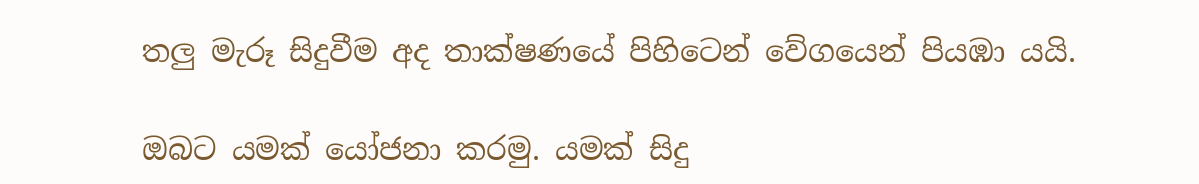තලු මැරූ සිදුවීම අද තාක්ෂණයේ පිහිටෙන් වේගයෙන් පියඹා යයි.

ඔබට යමක් යෝජනා කරමු. යමක් සිදු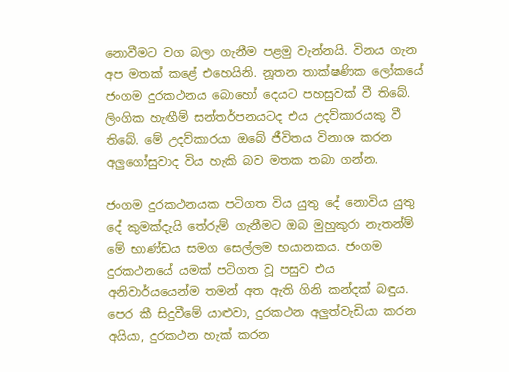නොවීමට වග බලා ගැනීම පළමු වැන්නයි. විනය ගැන අප මතක් කළේ එහෙයිනි. නූතන තාක්ෂණික ලෝකයේ ජංගම දුරකථනය බොහෝ දෙයට පහසුවක් වී තිබේ. ලිංගික හැඟීම් සන්තර්පනයටද එය උදව්කාරයකු වී තිබේ. මේ උදව්කාරයා ඔබේ ජීවිතය විනාශ කරන අලුගෝසුවාද විය හැකි බව මතක තබා ගන්න.

ජංගම දුරකථනයක පටිගත විය යුතු දේ නොවිය යුතු දේ කුමක්දැයි තේරුම් ගැනීමට ඔබ මුහුකුරා නැතන්ම් මේ භාණ්ඩය සමග සෙල්ලම භයානකය. ජංගම දුරකථනයේ යමක් පටිගත වූ පසුව එය අනිවාර්යයෙන්ම තමන් අත ඇති ගිනි කන්දක් බඳුය. පෙර කී සිදුවීමේ යාළුවා, දුරකථන අලුත්වැඩියා කරන අයියා, දුරකථන හැක් කරන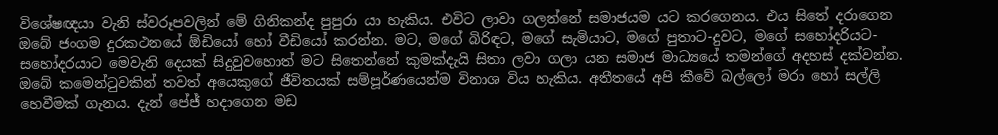විශේෂඥයා වැනි ස්වරූපවලින් මේ ගිනිකන්ද පුපුරා යා හැකිය. එවිට ලාවා ගලන්නේ සමාජයම යට කරගෙනය. එය සිතේ දරාගෙන ඔබේ ජංගම දුරකථනයේ ඕඩියෝ හෝ වීඩියෝ කරන්න. මට, මගේ බිරිඳට, මගේ සැමියාට, මගේ පුතාට-දුවට, මගේ සහෝදරියට-සහෝදරයාට මෙවැනි දෙයක් සිදුවුවහොත් මට සිතෙන්නේ කුමක්දැයි සිතා ලවා ගලා යන සමාජ මාධ්‍යයේ තමන්ගේ අදහස් දක්වන්න. ඔබේ කමෙන්ටුවකින් තවත් අයෙකුගේ ජීවිතයක් සම්පූර්ණයෙන්ම විනාශ විය හැකිය. අතීතයේ අපි කීවේ බල්ලෝ මරා හෝ සල්ලි හෙවීමක් ගැනය. දැන් පේජ් හදාගෙන මඩ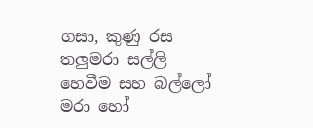ගසා, කුණු රස තලුමරා සල්ලි හෙවීම සහ බල්ලෝ මරා හෝ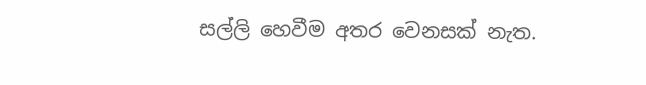සල්ලි හෙවීම අතර වෙනසක් නැත.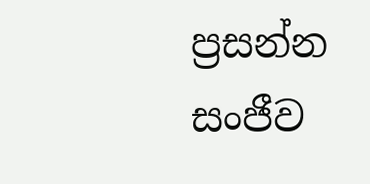ප්‍රසන්න සංජීව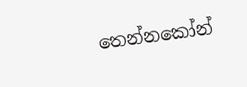තෙන්නකෝන්